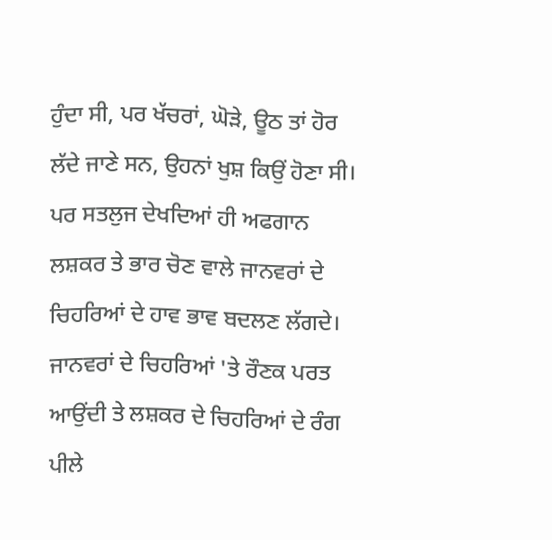ਹੁੰਦਾ ਸੀ, ਪਰ ਖੱਚਰਾਂ, ਘੋੜੇ, ਊਠ ਤਾਂ ਹੋਰ ਲੱਦੇ ਜਾਣੇ ਸਨ, ਉਹਨਾਂ ਖੁਸ਼ ਕਿਉਂ ਹੋਣਾ ਸੀ। ਪਰ ਸਤਲੁਜ ਦੇਖਦਿਆਂ ਹੀ ਅਫਗਾਨ ਲਸ਼ਕਰ ਤੇ ਭਾਰ ਚੋਣ ਵਾਲੇ ਜਾਨਵਰਾਂ ਦੇ ਚਿਹਰਿਆਂ ਦੇ ਹਾਵ ਭਾਵ ਬਦਲਣ ਲੱਗਦੇ। ਜਾਨਵਰਾਂ ਦੇ ਚਿਹਰਿਆਂ 'ਤੇ ਰੌਣਕ ਪਰਤ ਆਉਂਦੀ ਤੇ ਲਸ਼ਕਰ ਦੇ ਚਿਹਰਿਆਂ ਦੇ ਰੰਗ ਪੀਲੇ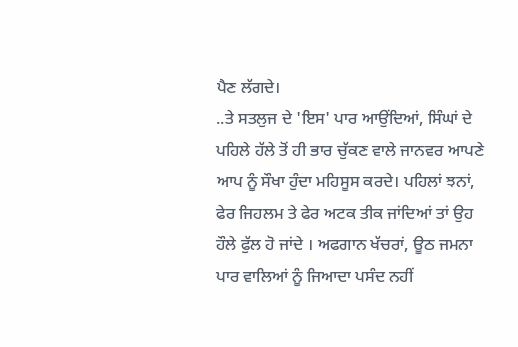ਪੈਣ ਲੱਗਦੇ।
..ਤੇ ਸਤਲੁਜ ਦੇ 'ਇਸ' ਪਾਰ ਆਉਂਦਿਆਂ, ਸਿੰਘਾਂ ਦੇ ਪਹਿਲੇ ਹੱਲੇ ਤੋਂ ਹੀ ਭਾਰ ਚੁੱਕਣ ਵਾਲੇ ਜਾਨਵਰ ਆਪਣੇ ਆਪ ਨੂੰ ਸੌਖਾ ਹੁੰਦਾ ਮਹਿਸੂਸ ਕਰਦੇ। ਪਹਿਲਾਂ ਝਨਾਂ, ਫੇਰ ਜਿਹਲਮ ਤੇ ਫੇਰ ਅਟਕ ਤੀਕ ਜਾਂਦਿਆਂ ਤਾਂ ਉਹ ਹੌਲੇ ਫੁੱਲ ਹੋ ਜਾਂਦੇ । ਅਫਗਾਨ ਖੱਚਰਾਂ, ਊਠ ਜਮਨਾ ਪਾਰ ਵਾਲਿਆਂ ਨੂੰ ਜਿਆਦਾ ਪਸੰਦ ਨਹੀਂ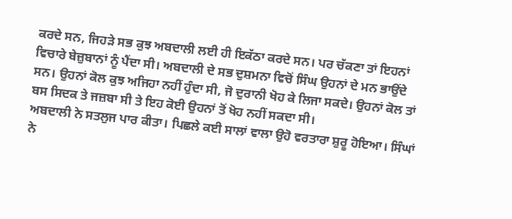ਕਰਦੇ ਸਨ, ਜਿਹੜੇ ਸਭ ਕੁਝ ਅਬਦਾਲੀ ਲਈ ਹੀ ਇਕੱਠਾ ਕਰਦੇ ਸਨ। ਪਰ ਚੱਕਣਾ ਤਾਂ ਇਹਨਾਂ ਵਿਚਾਰੇ ਬੇਜ਼ੁਬਾਨਾਂ ਨੂੰ ਪੈਂਦਾ ਸੀ। ਅਬਦਾਲੀ ਦੇ ਸਭ ਦੁਸ਼ਮਨਾ ਵਿਚੋਂ ਸਿੰਘ ਉਹਨਾਂ ਦੇ ਮਨ ਭਾਉਂਦੇ ਸਨ। ਉਹਨਾਂ ਕੋਲ ਕੁਝ ਅਜਿਹਾ ਨਹੀਂ ਹੁੰਦਾ ਸੀ, ਜੋ ਦੁਰਾਨੀ ਖੋਹ ਕੇ ਲਿਜਾ ਸਕਦੇ। ਉਹਨਾਂ ਕੋਲ ਤਾਂ ਬਸ ਸਿਦਕ ਤੇ ਜਜ਼ਬਾ ਸੀ ਤੇ ਇਹ ਕੋਈ ਉਹਨਾਂ ਤੋਂ ਖੋਹ ਨਹੀਂ ਸਕਦਾ ਸੀ।
ਅਬਦਾਲੀ ਨੇ ਸਤਲੁਜ ਪਾਰ ਕੀਤਾ। ਪਿਛਲੇ ਕਈ ਸਾਲਾਂ ਵਾਲਾ ਉਹੋ ਵਰਤਾਰਾ ਸ਼ੁਰੂ ਹੋਇਆ। ਸਿੰਘਾਂ ਨੇ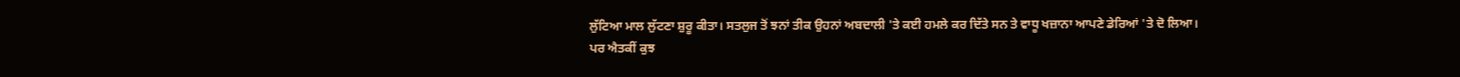ਲੁੱਟਿਆ ਮਾਲ ਲੁੱਟਣਾ ਸ਼ੁਰੂ ਕੀਤਾ। ਸਤਲੁਜ ਤੋਂ ਝਨਾਂ ਤੀਕ ਉਹਨਾਂ ਅਬਦਾਲੀ 'ਤੇ ਕਈ ਹਮਲੇ ਕਰ ਦਿੱਤੇ ਸਨ ਤੇ ਵਾਧੂ ਖਜ਼ਾਨਾ ਆਪਣੇ ਡੇਰਿਆਂ 'ਤੇ ਦੋ ਲਿਆ।
ਪਰ ਐਤਕੀਂ ਕੁਝ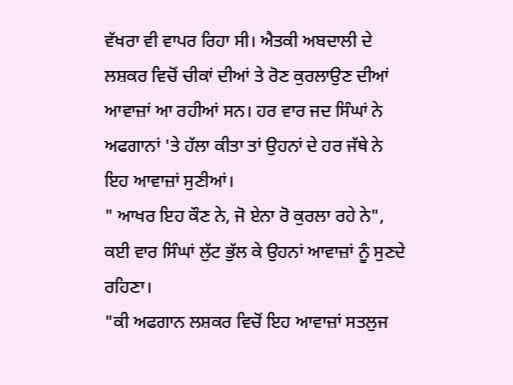ਵੱਖਰਾ ਵੀ ਵਾਪਰ ਰਿਹਾ ਸੀ। ਐਤਕੀ ਅਬਦਾਲੀ ਦੇ ਲਸ਼ਕਰ ਵਿਚੋਂ ਚੀਕਾਂ ਦੀਆਂ ਤੇ ਰੋਣ ਕੁਰਲਾਉਣ ਦੀਆਂ ਆਵਾਜ਼ਾਂ ਆ ਰਹੀਆਂ ਸਨ। ਹਰ ਵਾਰ ਜਦ ਸਿੰਘਾਂ ਨੇ ਅਫਗਾਨਾਂ 'ਤੇ ਹੱਲਾ ਕੀਤਾ ਤਾਂ ਉਹਨਾਂ ਦੇ ਹਰ ਜੱਥੇ ਨੇ ਇਹ ਆਵਾਜ਼ਾਂ ਸੁਣੀਆਂ।
" ਆਖਰ ਇਹ ਕੌਣ ਨੇ, ਜੋ ਏਨਾ ਰੋ ਕੁਰਲਾ ਰਹੇ ਨੇ", ਕਈ ਵਾਰ ਸਿੰਘਾਂ ਲੁੱਟ ਭੁੱਲ ਕੇ ਉਹਨਾਂ ਆਵਾਜ਼ਾਂ ਨੂੰ ਸੁਣਦੇ ਰਹਿਣਾ।
"ਕੀ ਅਫਗਾਨ ਲਸ਼ਕਰ ਵਿਚੋਂ ਇਹ ਆਵਾਜ਼ਾਂ ਸਤਲੁਜ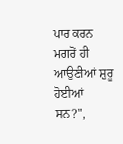ਪਾਰ ਕਰਨ ਮਗਰੋਂ ਹੀ ਆਉਣੀਆਂ ਸ਼ੁਰੂ ਹੋਈਆਂ ਸਨ?",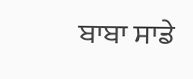ਬਾਬਾ ਸਾਡੇ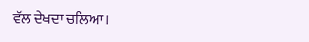ਵੱਲ ਦੇਖਦਾ ਚਲਿਆ।